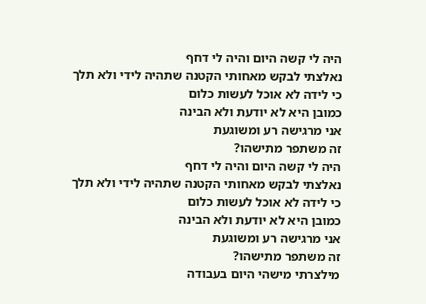היה לי קשה היום והיה לי דחף
נאלצתי לבקש מאחותי הקטנה שתהיה לידי ולא תלך
כי לידה לא אוכל לעשות כלום
כמובן היא לא יודעת ולא הבינה
אני מרגישה רע ומשוגעת
זה משתפר מתישהו?
היה לי קשה היום והיה לי דחף
נאלצתי לבקש מאחותי הקטנה שתהיה לידי ולא תלך
כי לידה לא אוכל לעשות כלום
כמובן היא לא יודעת ולא הבינה
אני מרגישה רע ומשוגעת
זה משתפר מתישהו?
מילצרתי מישהי היום בעבודה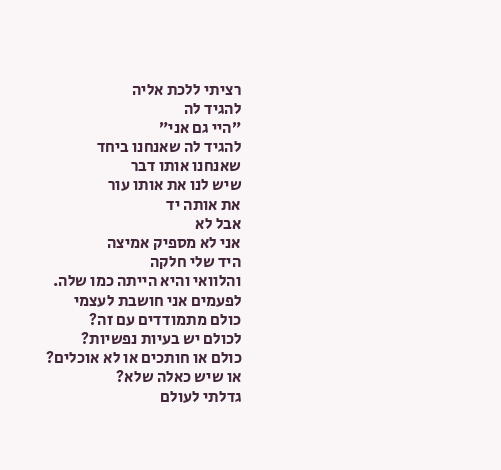רציתי ללכת אליה
להגיד לה
״היי גם אני״
להגיד לה שאנחנו ביחד
שאנחנו אותו דבר
שיש לנו את אותו עור
את אותה יד
אבל לא
אני לא מספיק אמיצה
היד שלי חלקה
והלוואי והיא הייתה כמו שלה.
לפעמים אני חושבת לעצמי
כולם מתמודדים עם זה?
לכולם יש בעיות נפשיות?
כולם או חותכים או לא אוכלים?
או שיש כאלה שלא?
גדלתי לעולם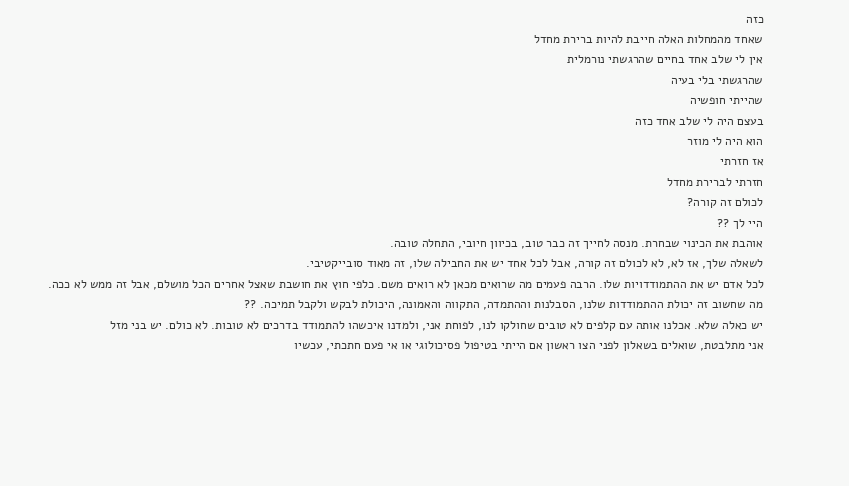כזה
שאחד מהמחלות האלה חייבת להיות ברירת מחדל
אין לי שלב אחד בחיים שהרגשתי נורמלית
שהרגשתי בלי בעיה
שהייתי חופשיה
בעצם היה לי שלב אחד כזה
הוא היה לי מוזר
אז חזרתי
חזרתי לברירת מחדל
לכולם זה קורה?
היי לך ??
אוהבת את הכינוי שבחרת. מנסה לחייך זה כבר טוב, בכיוון חיובי, התחלה טובה.
לשאלה שלך, אז לא, לא לכולם זה קורה, אבל לכל אחד יש את החבילה שלו, זה מאוד סובייקטיבי.
לכל אדם יש את ההתמודדויות שלו. הרבה פעמים מה שרואים מכאן לא רואים משם. כלפי חוץ את חושבת שאצל אחרים הכל מושלם, אבל זה ממש לא ככה.
מה שחשוב זה יכולת ההתמודדות שלנו, הסבלנות וההתמדה, התקווה והאמונה, היכולת לבקש ולקבל תמיכה. ??
יש כאלה שלא. אכלנו אותה עם קלפים לא טובים שחולקו לנו, לפוחת אני, ולמדנו איכשהו להתמודד בדרכים לא טובות. לא כולם. יש בני מזל
אני מתלבטת, שואלים בשאלון לפני הצו ראשון אם הייתי בטיפול פסיכולוגי או אי פעם חתכתי, עכשיו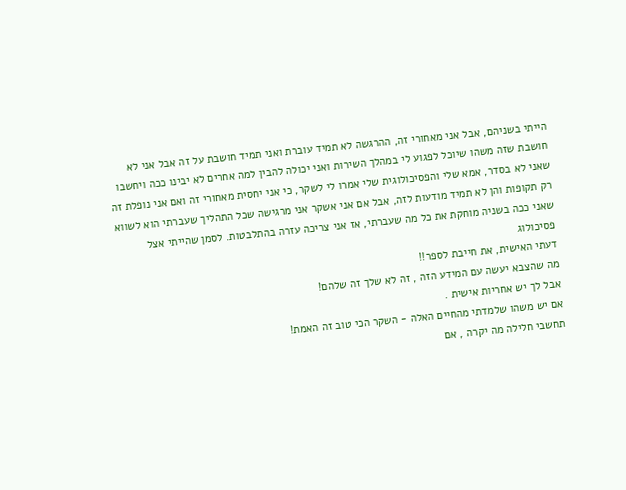הייתי בשניהם, אבל אני מאחורי זה, ההרגשה לא תמיד עוברת ואני תמיד חושבת על זה אבל אני לא חושבת שזה משהו שיוכל לפגוע לי במהלך השירות ואני יכולה להבין למה אחרים לא יבינו ככה ויחשבו שאני לא בסדר, אמא שלי והפסיכולוגית שלי אמרו לי לשקר, כי אני יחסית מאחורי זה ואם אני נופלת זה רק תקופות והן לא תמיד מודעות לזה, אבל אם אני אשקר אני מרגישה שכל התהליך שעברתי הוא לשווא שאני ככה בשניה מוחקת את כל מה שעברתי, אז אני צריכה עזרה בהתלבטות. לסמן שהייתי אצל פסיכולוג
דעתי האישית, את חייבת לספר!!
מה שהצבא יעשה עם המידע הזה , זה לא שלך זה שלהם!
אבל לך יש אחריות אישית .
אם יש משהו שלמדתי מהחיים האלה - השקר הכי טוב זה האמת!
תחשבי חלילה מה יקרה , אם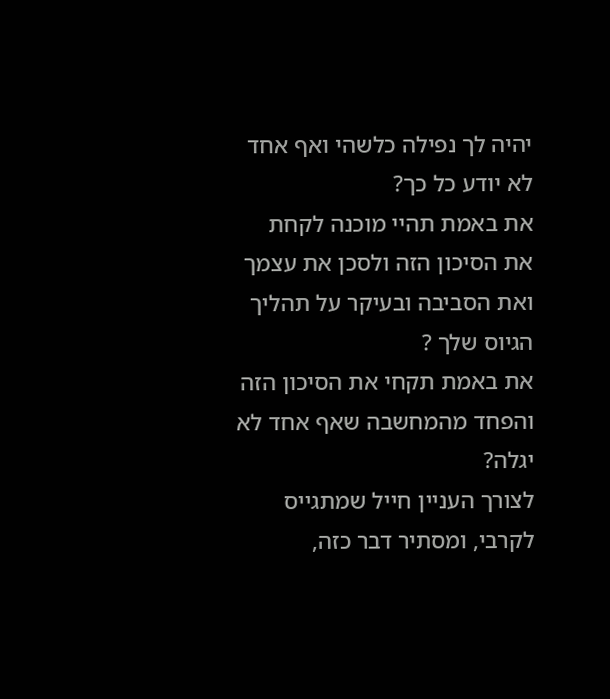יהיה לך נפילה כלשהי ואף אחד לא יודע כל כך?
את באמת תהיי מוכנה לקחת את הסיכון הזה ולסכן את עצמך ואת הסביבה ובעיקר על תהליך הגיוס שלך ?
את באמת תקחי את הסיכון הזה והפחד מהמחשבה שאף אחד לא יגלה?
לצורך העניין חייל שמתגייס לקרבי, ומסתיר דבר כזה,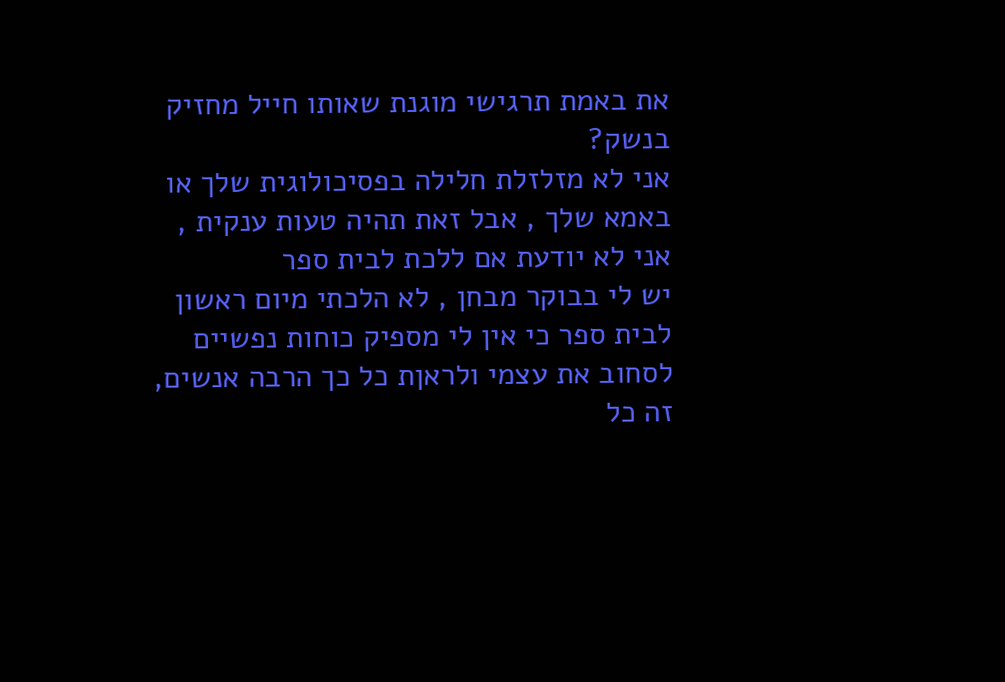את באמת תרגישי מוגנת שאותו חייל מחזיק בנשק?
אני לא מזלזלת חלילה בפסיכולוגית שלך או באמא שלך , אבל זאת תהיה טעות ענקית ,
אני לא יודעת אם ללכת לבית ספר
יש לי בבוקר מבחן , לא הלכתי מיום ראשון לבית ספר כי אין לי מספיק כוחות נפשיים לסחוב את עצמי ולראןת כל כך הרבה אנשים, זה כל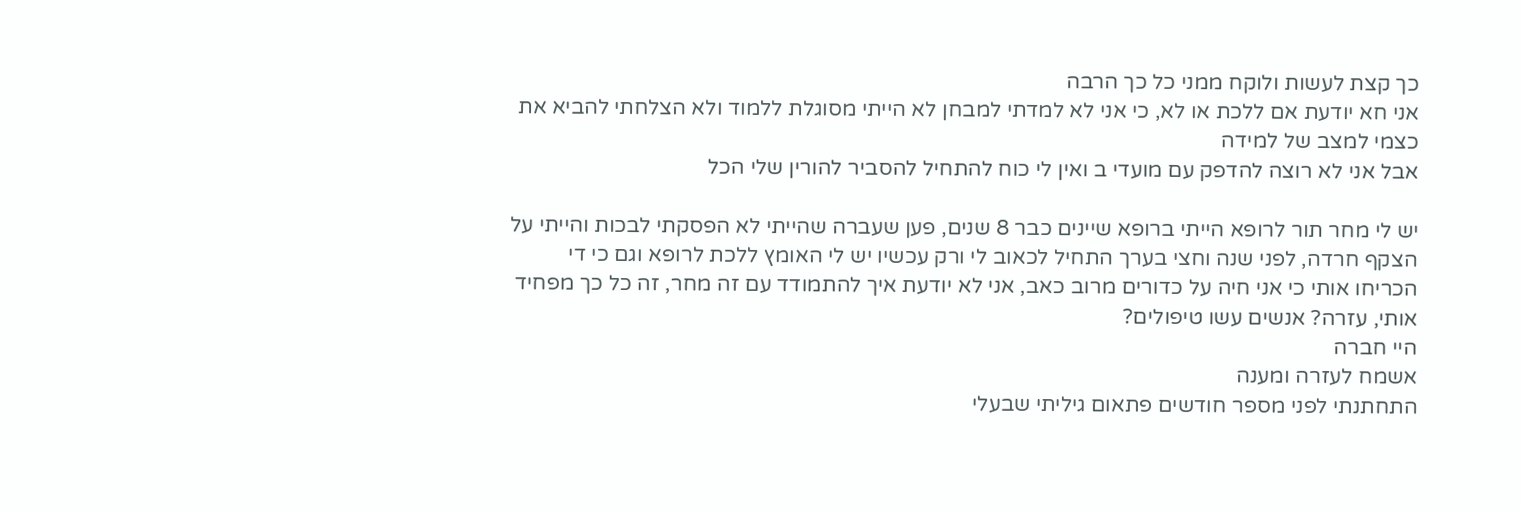כך קצת לעשות ולוקח ממני כל כך הרבה
אני חא יודעת אם ללכת או לא, כי אני לא למדתי למבחן לא הייתי מסוגלת ללמוד ולא הצלחתי להביא את כצמי למצב של למידה
אבל אני לא רוצה להדפק עם מועדי ב ואין לי כוח להתחיל להסביר להורין שלי הכל

יש לי מחר תור לרופא הייתי ברופא שיינים כבר 8 שנים, פען שעברה שהייתי לא הפסקתי לבכות והייתי על הצקף חרדה, לפני שנה וחצי בערך התחיל לכאוב לי ורק עכשיו יש לי האומץ ללכת לרופא וגם כי די הכריחו אותי כי אני חיה על כדורים מרוב כאב, אני לא יודעת איך להתמודד עם זה מחר, זה כל כך מפחיד אותי, עזרה? אנשים עשו טיפולים?
היי חברה
אשמח לעזרה ומענה
התחתנתי לפני מספר חודשים פתאום גיליתי שבעלי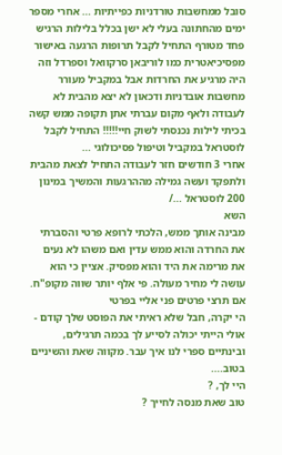סובל ממחשבות טורדניות כפייתיות ... אחרי מספר ימים מהחתונה בעלי לא ישן בכלל בלילות הרגיש פחד מטורף התחיל לקבל תרופות הרגעה באישור מפסיכיאטרית כמו לוריבאן סרקוואל וספרדל וזה היה מרגיע את החרדות אבל במקביל מעורר מחשבות אובדניות ודכאון לא יצא מהבית לא לעבודה ולאף מקום עברתי אתן תקופה ממש קשה בכיתי לילות נכנסתי לשוק חיי!!!!! התחיל לקבל לוסטראל במקביל וטיפול פסיכולוגי ...
אחרי 3 חודשים חזר לעבודה התחיל לצאת מהבית ולתפקד ועשה גמילה מההרגעות והמשיך במינון 200 לוסטראל .../
השא
מבינה אותך ממש, הלכתי לרופא פרטי והסברתי את החרדה והוא ממש עדין ואם משהו לא נעים את מרימה את היד והוא מפסיק. אציין כי הוא עושה לי מחיר מעולה. פי אלף יותר שווה מקופ"ח. אם תרצי פרטים פני אליי בפרטי
הי יקרה, חבל שלא ראיתי את הפוסט שלך קודם - אולי הייתי יכולה לסייע לך בכמה תרגילים, ובינתיים ספרי לנו איך עבר. מקווה שאת והשיניים בטוב....
היי לך, ?
טוב שאת מנסה לחייך ?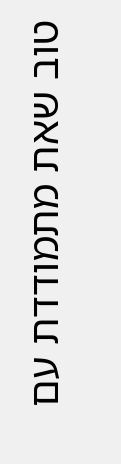טוב שאת מתמודדת עם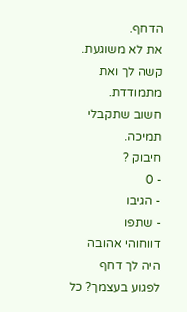הדחף.
את לא משוגעת. קשה לך ואת מתמודדת.
חשוב שתקבלי תמיכה.
חיבוק ?
- 0
- הגיבו
- שתפו
דווחוהי אהובה היה לך דחף לפגוע בעצמך? כל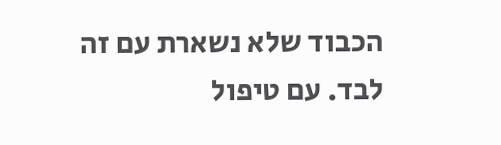הכבוד שלא נשארת עם זה לבד. עם טיפול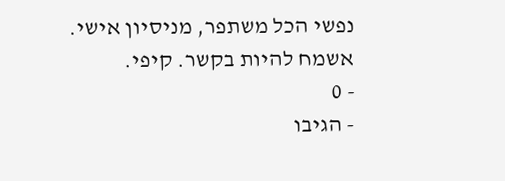נפשי הכל משתפר, מניסיון אישי. אשמח להיות בקשר. קיפי.
- 0
- הגיבו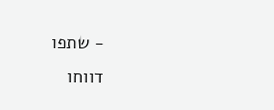- שתפו
דווחו